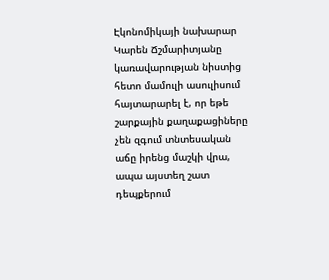Էկոնոմիկայի նախարար Կարեն Ճշմարիտյանը կառավարության նիստից հետո մամուլի ասուլիսում հայտարարել է, որ եթե շարքային քաղաքացիները չեն զգում տնտեսական աճը իրենց մաշկի վրա, ապա այստեղ շատ դեպքերում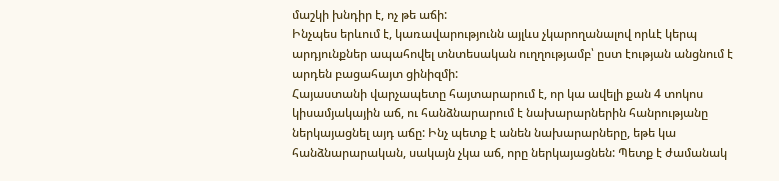մաշկի խնդիր է, ոչ թե աճի:
Ինչպես երևում է, կառավարությունն այլևս չկարողանալով որևէ կերպ արդյունքներ ապահովել տնտեսական ուղղությամբ՝ ըստ էության անցնում է արդեն բացահայտ ցինիզմի:
Հայաստանի վարչապետը հայտարարում է, որ կա ավելի քան 4 տոկոս կիսամյակային աճ, ու հանձնարարում է նախարարներին հանրությանը ներկայացնել այդ աճը: Ինչ պետք է անեն նախարարները, եթե կա հանձնարարական, սակայն չկա աճ, որը ներկայացնեն: Պետք է ժամանակ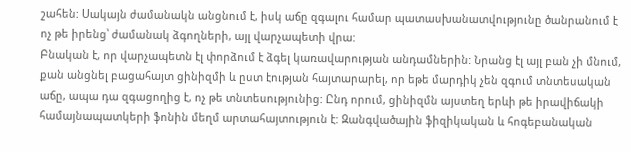շահեն: Սակայն ժամանակն անցնում է, իսկ աճը զգալու համար պատասխանատվությունը ծանրանում է ոչ թե իրենց՝ ժամանակ ձգողների, այլ վարչապետի վրա:
Բնական է, որ վարչապետն էլ փորձում է ձգել կառավարության անդամներին: Նրանց էլ այլ բան չի մնում, քան անցնել բացահայտ ցինիզմի և ըստ էության հայտարարել, որ եթե մարդիկ չեն զգում տնտեսական աճը, ապա դա զգացողից է, ոչ թե տնտեսությունից: Ընդ որում, ցինիզմն այստեղ երևի թե իրավիճակի համայնապատկերի ֆոնին մեղմ արտահայտություն է: Զանգվածային ֆիզիկական և հոգեբանական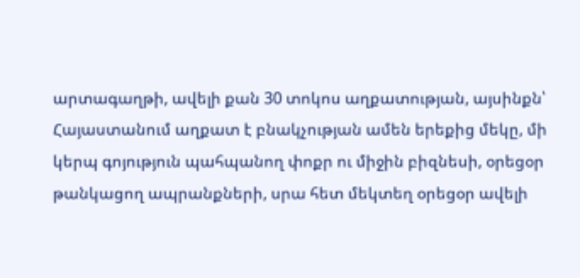արտագաղթի, ավելի քան 30 տոկոս աղքատության, այսինքն՝ Հայաստանում աղքատ է բնակչության ամեն երեքից մեկը, մի կերպ գոյություն պահպանող փոքր ու միջին բիզնեսի, օրեցօր թանկացող ապրանքների, սրա հետ մեկտեղ օրեցօր ավելի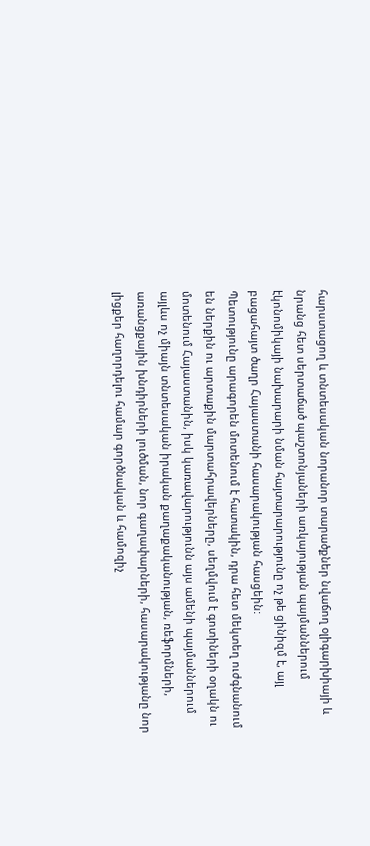հարստացող և տնտեսական նորանոր տարածքներ նվաճող օլիգարխիայի և նրանց հետ սերտաճած պաշտոնյաների առկայության պայմաններում էկոնոմիկայի նախարարի նման հայտարարությունը ոչ թե ցինիզմ է, այլ բացահայտ ծաղր Հայաստանի հասարակության հասցեին:
Պետությունը արագորեն մոտենում է հատակին, դրա հետ մեկտեղ ուժգնանում են ներքին ու արտաքին մարտահրավերները, սեղմվում է գոտիների օղակն ու մոտենում Հայաստանին, իսկ կառավարությունն այս ամենի պայմաններում այլևս ոչ միայն տնտեսական իրական քաղաքականության, ռեֆորմների, առանցքային խնդիրների լուծման, նոր գաղափարների, հասարակությանը նոր լիցքեր հաղորդելու համար գործնական և համոզիչ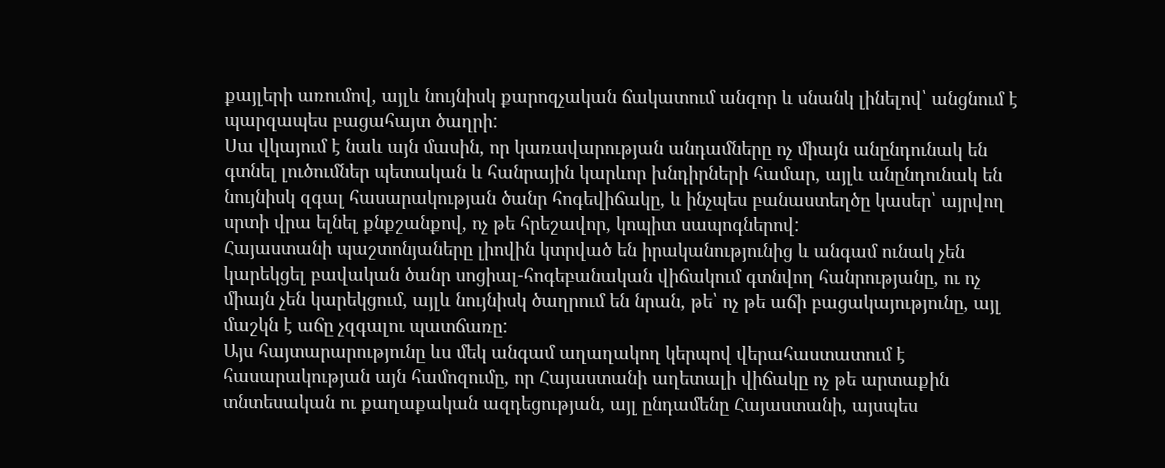քայլերի առումով, այլև նույնիսկ քարոզչական ճակատում անզոր և սնանկ լինելով՝ անցնում է պարզապես բացահայտ ծաղրի:
Սա վկայում է նաև այն մասին, որ կառավարության անդամները ոչ միայն անընդունակ են գտնել լուծումներ պետական և հանրային կարևոր խնդիրների համար, այլև անընդունակ են նույնիսկ զգալ հասարակության ծանր հոգեվիճակը, և ինչպես բանաստեղծը կասեր՝ այրվող սրտի վրա ելնել քնքշանքով, ոչ թե հրեշավոր, կոպիտ սապոգներով:
Հայաստանի պաշտոնյաները լիովին կտրված են իրականությունից և անգամ ունակ չեն կարեկցել բավական ծանր սոցիալ-հոգեբանական վիճակում գտնվող հանրությանը, ու ոչ միայն չեն կարեկցում, այլև նույնիսկ ծաղրում են նրան, թե՝ ոչ թե աճի բացակայությունը, այլ մաշկն է աճը չզգալու պատճառը:
Այս հայտարարությունը ևս մեկ անգամ աղաղակող կերպով վերահաստատում է հասարակության այն համոզումը, որ Հայաստանի աղետալի վիճակը ոչ թե արտաքին տնտեսական ու քաղաքական ազդեցության, այլ ընդամենը Հայաստանի, այսպես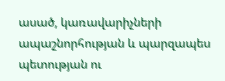ասած, կառավարիչների ապաշնորհության և պարզապես պետության ու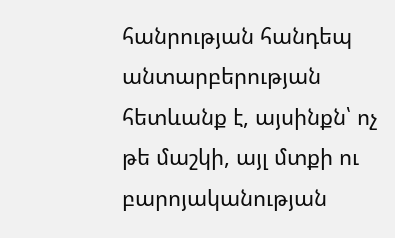հանրության հանդեպ անտարբերության հետևանք է, այսինքն՝ ոչ թե մաշկի, այլ մտքի ու բարոյականության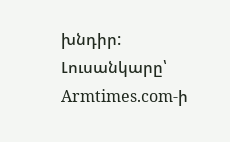խնդիր:
Լուսանկարը՝ Armtimes.com-ի